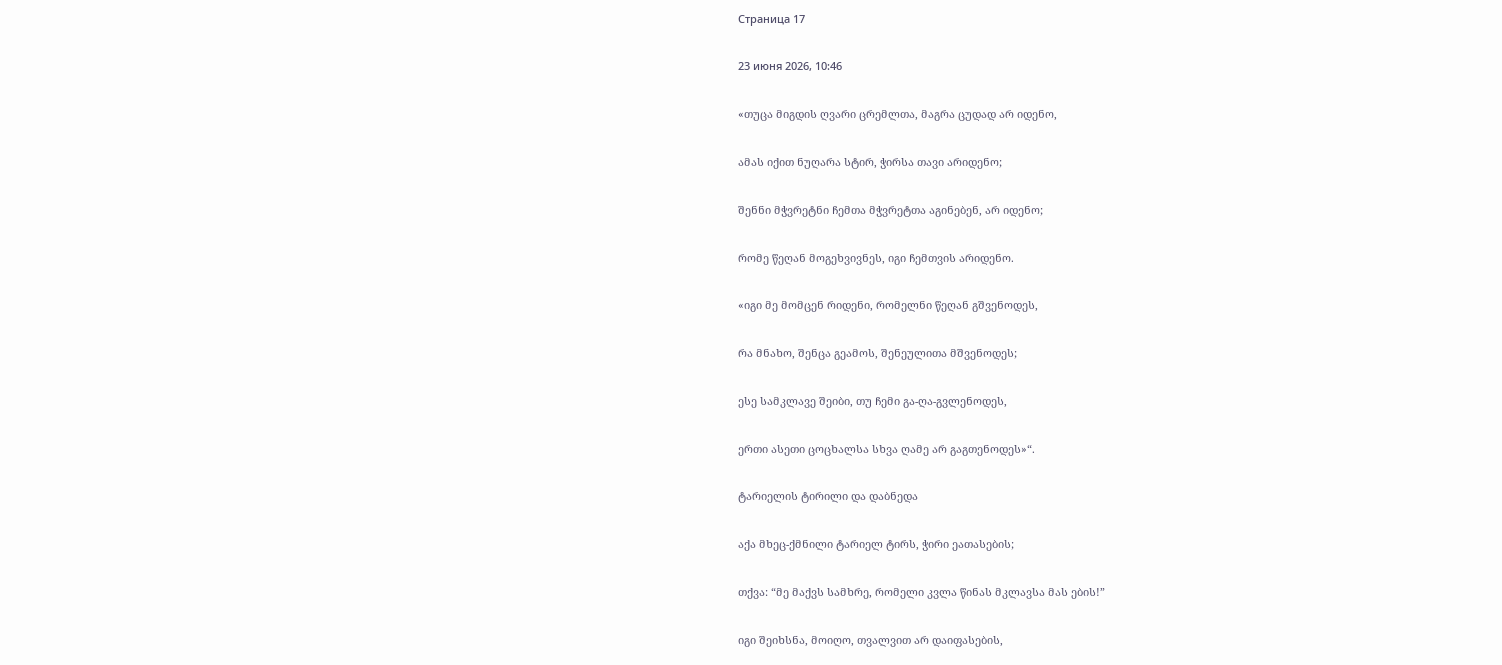Страница 17

23 июня 2026, 10:46

«თუცა მიგდის ღვარი ცრემლთა, მაგრა ცუდად არ იდენო,

ამას იქით ნუღარა სტირ, ჭირსა თავი არიდენო;

შენნი მჭვრეტნი ჩემთა მჭვრეტთა აგინებენ, არ იდენო;

რომე წეღან მოგეხვივნეს, იგი ჩემთვის არიდენო.

«იგი მე მომცენ რიდენი, რომელნი წეღან გშვენოდეს,

რა მნახო, შენცა გეამოს, შენეულითა მშვენოდეს;

ესე სამკლავე შეიბი, თუ ჩემი გა-ღა-გვლენოდეს,

ერთი ასეთი ცოცხალსა სხვა ღამე არ გაგთენოდეს»“.

ტარიელის ტირილი და დაბნედა

აქა მხეც-ქმნილი ტარიელ ტირს, ჭირი ეათასების;

თქვა: “მე მაქვს სამხრე, რომელი კვლა წინას მკლავსა მას ების!”

იგი შეიხსნა, მოიღო, თვალვით არ დაიფასების,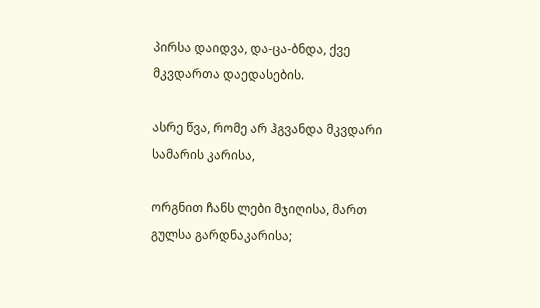პირსა დაიდვა, და-ცა-ბნდა, ქვე მკვდართა დაედასების.

ასრე წვა, რომე არ ჰგვანდა მკვდარი სამარის კარისა,

ორგნით ჩანს ლები მჯიღისა, მართ გულსა გარდნაკარისა;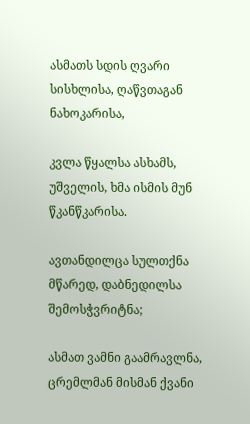ასმათს სდის ღვარი სისხლისა, ღაწვთაგან ნახოკარისა,

კვლა წყალსა ასხამს, უშველის, ხმა ისმის მუნ წკანწკარისა.

ავთანდილცა სულთქნა მწარედ, დაბნედილსა შემოსჭვრიტნა;

ასმათ ვამნი გაამრავლნა, ცრემლმან მისმან ქვანი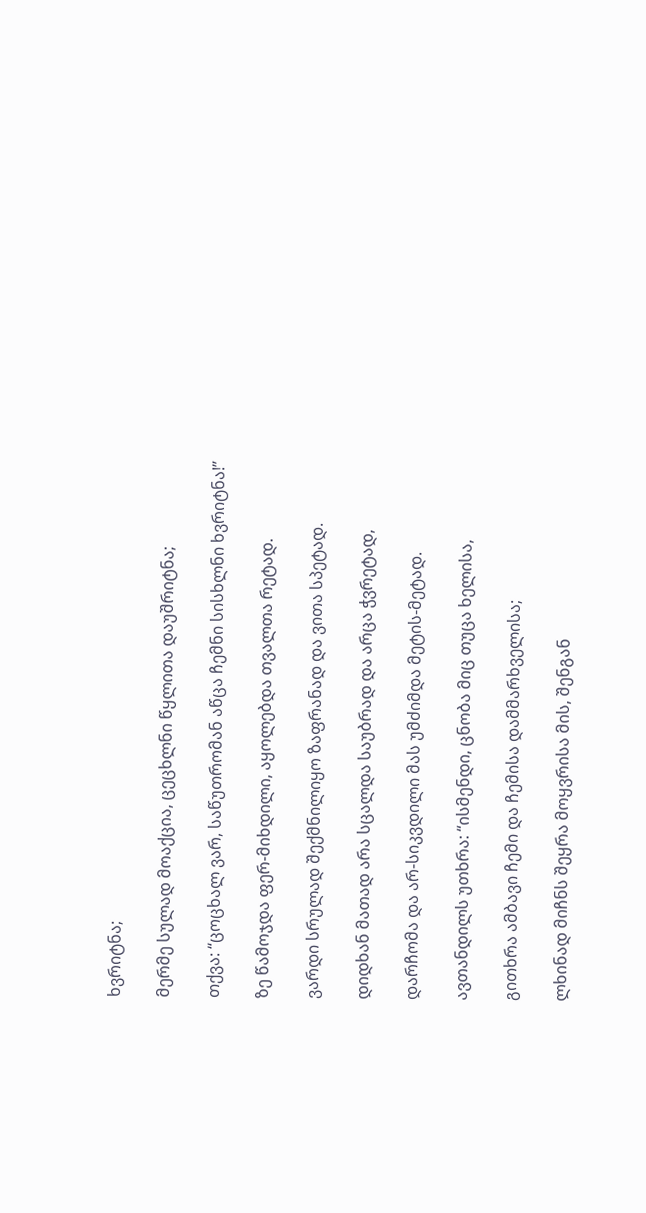ხვრიტნა;

მერმე სულად მოაქცია, ცეცხლნი წყლითა დაუშრიტნა;

თქვა: “ცოცხალ ვარ, საწუთრომან აწცა ჩემნი სისხლნი ხვრიტნა!”

ზე წამოჯდა ფერ-მიხდილი, აყოლებდა თვალთა რეტად.

ვარდი სრულად შექმნილიყო ზაფრანად და ვითა სპეტად.

დიდხან მათად არა სცალდა საუბრად და არცა ჭვრეტად,

დარჩომა და არ-სიკვდილი მას უმძიმდა მეტის-მეტად.

ავთანდილს უთხრა: “ისმენდი, ცნობა მიც თუცა ხელისა,

გითხრა ამბავი ჩემი და ჩემისა დამმარხველისა;

ლხინად მიჩნს შეყრა მოყვრისა მის, შენგან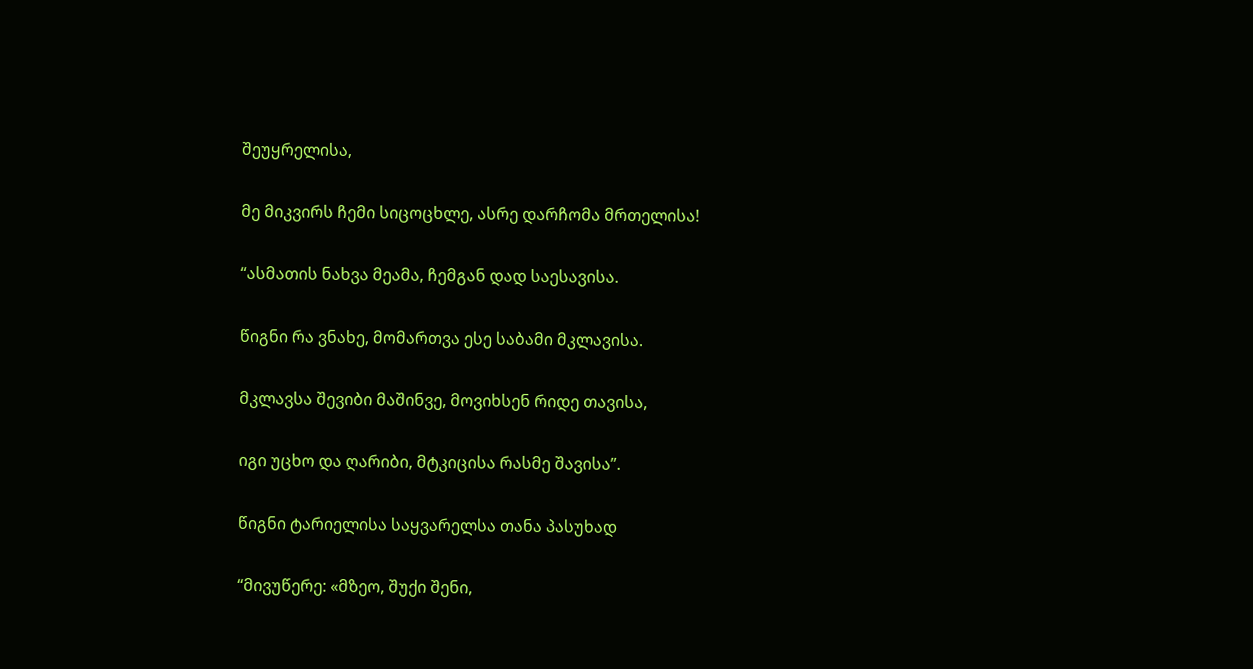შეუყრელისა,

მე მიკვირს ჩემი სიცოცხლე, ასრე დარჩომა მრთელისა!

“ასმათის ნახვა მეამა, ჩემგან დად საესავისა.

წიგნი რა ვნახე, მომართვა ესე საბამი მკლავისა.

მკლავსა შევიბი მაშინვე, მოვიხსენ რიდე თავისა,

იგი უცხო და ღარიბი, მტკიცისა რასმე შავისა”.

წიგნი ტარიელისა საყვარელსა თანა პასუხად

“მივუწერე: «მზეო, შუქი შენი,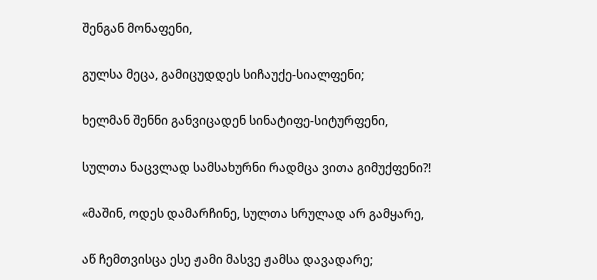შენგან მონაფენი,

გულსა მეცა, გამიცუდდეს სიჩაუქე-სიალფენი;

ხელმან შენნი განვიცადენ სინატიფე-სიტურფენი,

სულთა ნაცვლად სამსახურნი რადმცა ვითა გიმუქფენი?!

«მაშინ, ოდეს დამარჩინე, სულთა სრულად არ გამყარე,

აწ ჩემთვისცა ესე ჟამი მასვე ჟამსა დავადარე;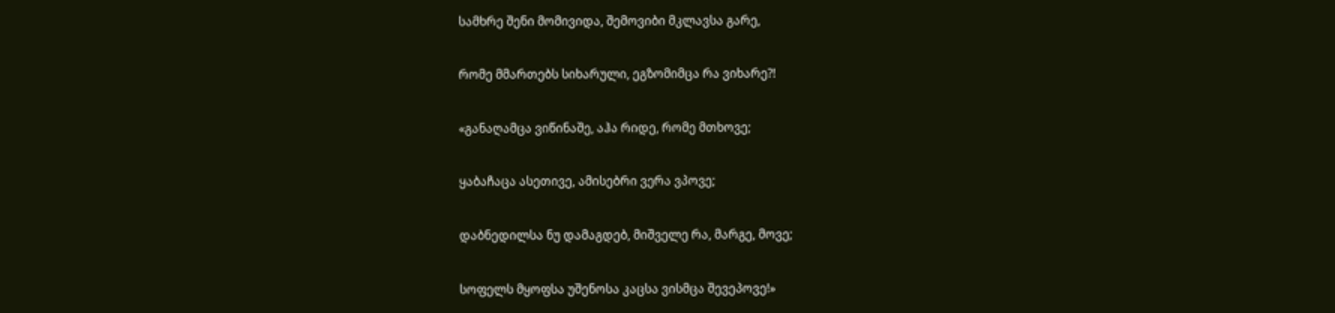სამხრე შენი მომივიდა, შემოვიბი მკლავსა გარე,

რომე მმართებს სიხარული, ეგზომიმცა რა ვიხარე?!

«განაღამცა ვიწინაშე, აჰა რიდე, რომე მთხოვე;

ყაბაჩაცა ასეთივე, ამისებრი ვერა ვპოვე;

დაბნედილსა ნუ დამაგდებ, მიშველე რა, მარგე, მოვე;

სოფელს მყოფსა უშენოსა კაცსა ვისმცა შევეპოვე!»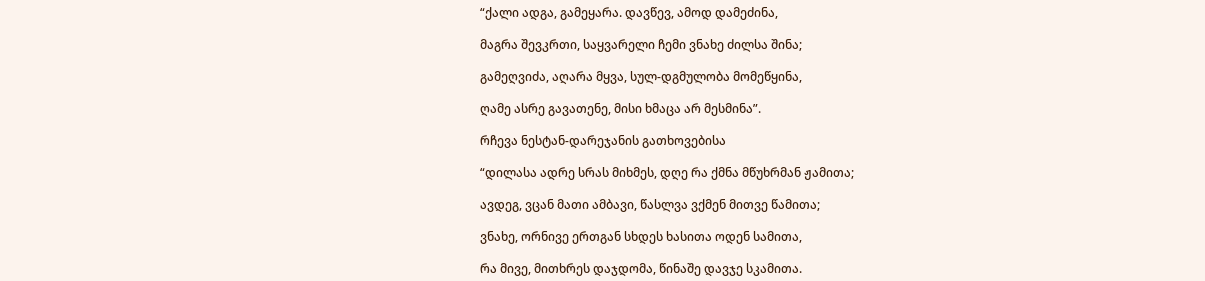“ქალი ადგა, გამეყარა. დავწევ, ამოდ დამეძინა,

მაგრა შევკრთი, საყვარელი ჩემი ვნახე ძილსა შინა;

გამეღვიძა, აღარა მყვა, სულ-დგმულობა მომეწყინა,

ღამე ასრე გავათენე, მისი ხმაცა არ მესმინა”.

რჩევა ნესტან-დარეჯანის გათხოვებისა

“დილასა ადრე სრას მიხმეს, დღე რა ქმნა მწუხრმან ჟამითა;

ავდეგ, ვცან მათი ამბავი, წასლვა ვქმენ მითვე წამითა;

ვნახე, ორნივე ერთგან სხდეს ხასითა ოდენ სამითა,

რა მივე, მითხრეს დაჯდომა, წინაშე დავჯე სკამითა.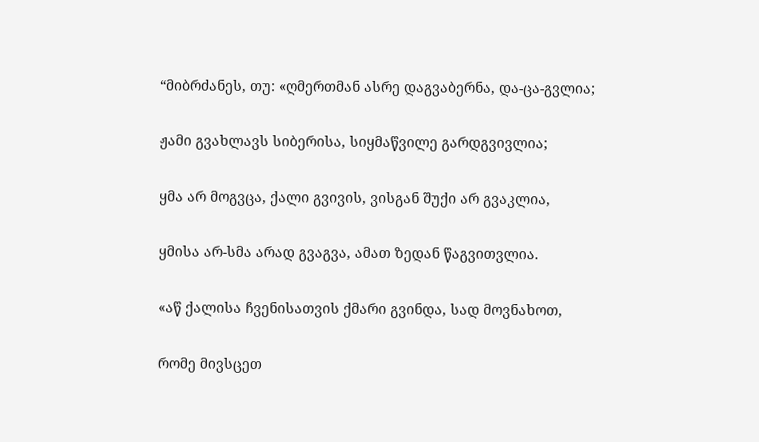“მიბრძანეს, თუ: «ღმერთმან ასრე დაგვაბერნა, და-ცა-გვლია;

ჟამი გვახლავს სიბერისა, სიყმაწვილე გარდგვივლია;

ყმა არ მოგვცა, ქალი გვივის, ვისგან შუქი არ გვაკლია,

ყმისა არ-სმა არად გვაგვა, ამათ ზედან წაგვითვლია.

«აწ ქალისა ჩვენისათვის ქმარი გვინდა, სად მოვნახოთ,

რომე მივსცეთ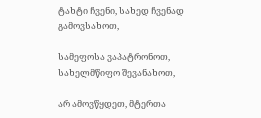ტახტი ჩვენი, სახედ ჩვენად გამოვსახოთ,

სამეფოსა ვაპატრონოთ, სახელმწიფო შევანახოთ,

არ ამოვწყდეთ, მტერთა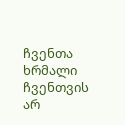ჩვენთა ხრმალი ჩვენთვის არ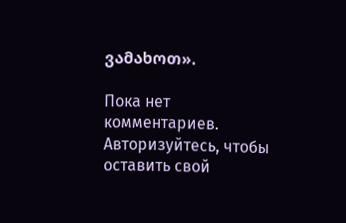ვამახოთ».

Пока нет комментариев. Авторизуйтесь, чтобы оставить свой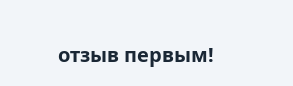отзыв первым!